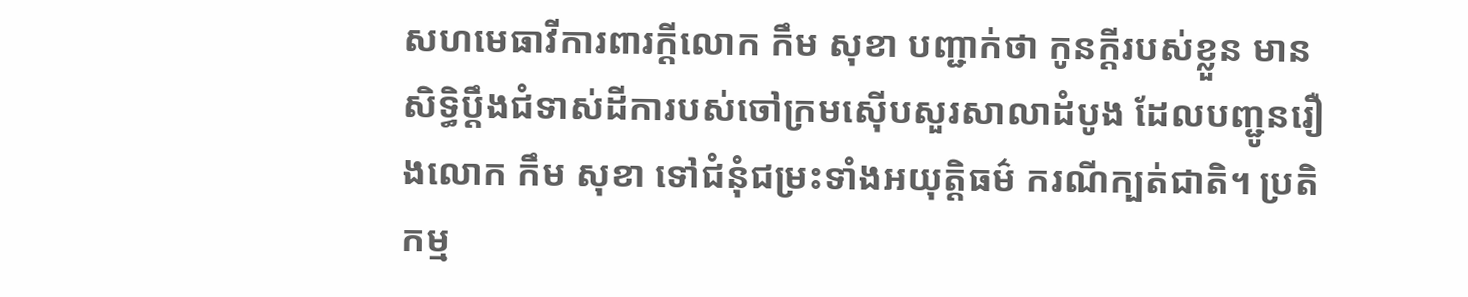សហមេធាវីការពារក្ដីលោក កឹម សុខា បញ្ជាក់ថា កូនក្តីរបស់ខ្លួន មានសិទ្ធិប្ដឹងជំទាស់ដីការបស់ចៅក្រមស៊ើបសួរសាលាដំបូង ដែលបញ្ជូនរឿងលោក កឹម សុខា ទៅជំនុំជម្រះទាំងអយុត្តិធម៌ ករណីក្បត់ជាតិ។ ប្រតិកម្ម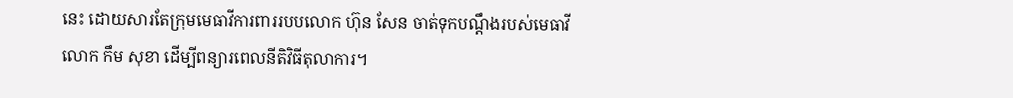នេះ ដោយសារតែក្រុមមេធាវីការពាររបបលោក ហ៊ុន សែន ចាត់ទុកបណ្ដឹងរបស់មេធាវី លោក កឹម សុខា ដើម្បីពន្យារពេលនីតិវិធីតុលាការ។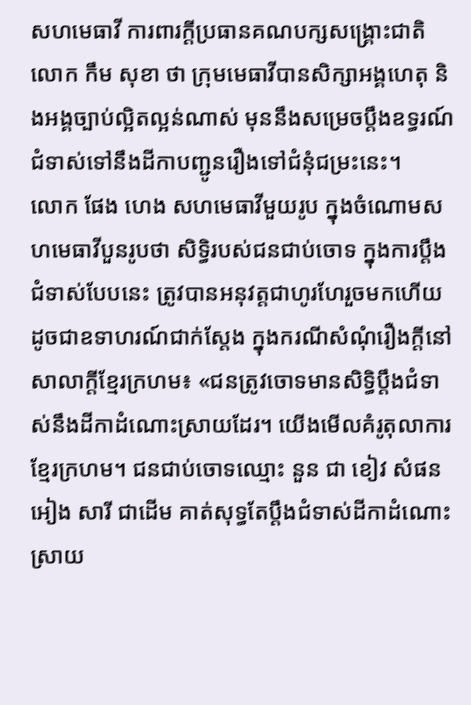សហមេធាវី ការពារក្ដីប្រធានគណបក្សសង្គ្រោះជាតិលោក កឹម សុខា ថា ក្រុមមេធាវីបានសិក្សាអង្គហេតុ និងអង្គច្បាប់ល្អិតល្អន់ណាស់ មុននឹងសម្រេចប្ដឹងឧទ្ធរណ៍ជំទាស់ទៅនឹងដីកាបញ្ជូនរឿងទៅជំនុំជម្រះនេះ។
លោក ផែង ហេង សហមេធាវីមួយរូប ក្នុងចំណោមសហមេធាវីបួនរូបថា សិទ្ធិរបស់ជនជាប់ចោទ ក្នុងការប្តឹងជំទាស់បែបនេះ ត្រូវបានអនុវត្តជាហូរហែរួចមកហើយ ដូចជាឧទាហរណ៍ជាក់ស្ដែង ក្នុងករណីសំណុំរឿងក្តីនៅសាលាក្តីខ្មែរក្រហម៖ «ជនត្រូវចោទមានសិទ្ធិប្ដឹងជំទាស់នឹងដីកាដំណោះស្រាយដែរ។ យើងមើលគំរូតុលាការខ្មែរក្រហម។ ជនជាប់ចោទឈ្មោះ នួន ជា ខៀវ សំផន អៀង សារី ជាដើម គាត់សុទ្ធតែប្ដឹងជំទាស់ដីកាដំណោះស្រាយ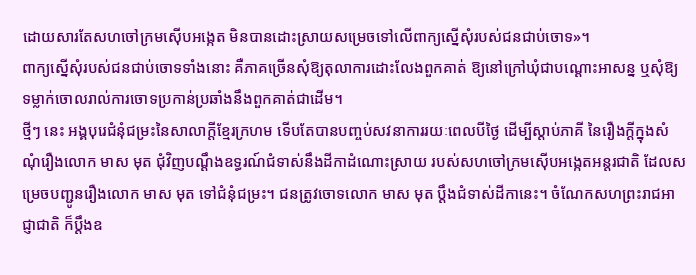ដោយសារតែសហចៅក្រមស៊ើបអង្កេត មិនបានដោះស្រាយសម្រេចទៅលើពាក្យស្នើសុំរបស់ជនជាប់ចោទ»។
ពាក្យស្នើសុំរបស់ជនជាប់ចោទទាំងនោះ គឺភាគច្រើនសុំឱ្យតុលាការដោះលែងពួកគាត់ ឱ្យនៅក្រៅឃុំជាបណ្ដោះអាសន្ន ឬសុំឱ្យទម្លាក់ចោលរាល់ការចោទប្រកាន់ប្រឆាំងនឹងពួកគាត់ជាដើម។
ថ្មីៗ នេះ អង្គបុរេជំនុំជម្រះនៃសាលាក្តីខ្មែរក្រហម ទើបតែបានបញ្ចប់សវនាការរយៈពេលបីថ្ងៃ ដើម្បីស្ដាប់ភាគី នៃរឿងក្តីក្នុងសំណុំរឿងលោក មាស មុត ជុំវិញបណ្ដឹងឧទ្ធរណ៍ជំទាស់នឹងដីកាដំណោះស្រាយ របស់សហចៅក្រមស៊ើបអង្កេតអន្តរជាតិ ដែលសម្រេចបញ្ជូនរឿងលោក មាស មុត ទៅជំនុំជម្រះ។ ជនត្រូវចោទលោក មាស មុត ប្ដឹងជំទាស់ដីកានេះ។ ចំណែកសហព្រះរាជអាជ្ញាជាតិ ក៏ប្ដឹងឧ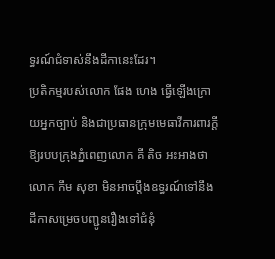ទ្ធរណ៍ជំទាស់នឹងដីកានេះដែរ។
ប្រតិកម្មរបស់លោក ផែង ហេង ធ្វើឡើងក្រោយអ្នកច្បាប់ និងជាប្រធានក្រុមមេធាវីការពារក្តីឱ្យរបបក្រុងភ្នំពេញលោក គី តិច អះអាងថា លោក កឹម សុខា មិនអាចប្ដឹងឧទ្ធរណ៍ទៅនឹងដីកាសម្រេចបញ្ជូនរឿងទៅជំនុំ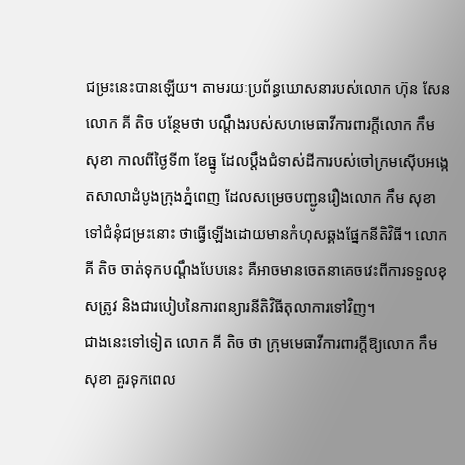ជម្រះនេះបានឡើយ។ តាមរយៈប្រព័ន្ធឃោសនារបស់លោក ហ៊ុន សែន លោក គី តិច បន្ថែមថា បណ្ដឹងរបស់សហមេធាវីការពារក្ដីលោក កឹម សុខា កាលពីថ្ងៃទី៣ ខែធ្នូ ដែលប្ដឹងជំទាស់ដីការបស់ចៅក្រមស៊ើបអង្កេតសាលាដំបូងក្រុងភ្នំពេញ ដែលសម្រេចបញ្ជូនរឿងលោក កឹម សុខា ទៅជំនុំជម្រះនោះ ថាធ្វើឡើងដោយមានកំហុសឆ្គងផ្នែកនីតិវិធី។ លោក គី តិច ចាត់ទុកបណ្ដឹងបែបនេះ គឺអាចមានចេតនាគេចវេះពីការទទួលខុសត្រូវ និងជារបៀបនៃការពន្យារនីតិវិធីតុលាការទៅវិញ។
ជាងនេះទៅទៀត លោក គី តិច ថា ក្រុមមេធាវីការពារក្តីឱ្យលោក កឹម សុខា គួរទុកពេល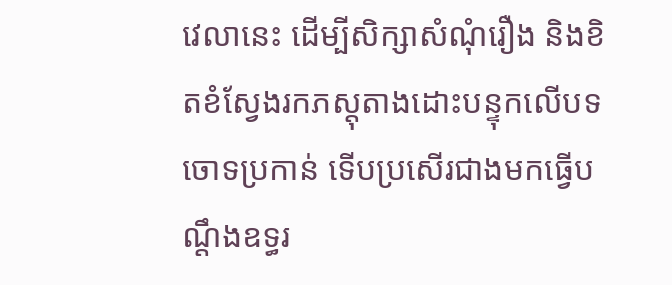វេលានេះ ដើម្បីសិក្សាសំណុំរឿង និងខិតខំស្វែងរកភស្តុតាងដោះបន្ទុកលើបទចោទប្រកាន់ ទើបប្រសើរជាងមកធ្វើបណ្តឹងឧទ្ធរ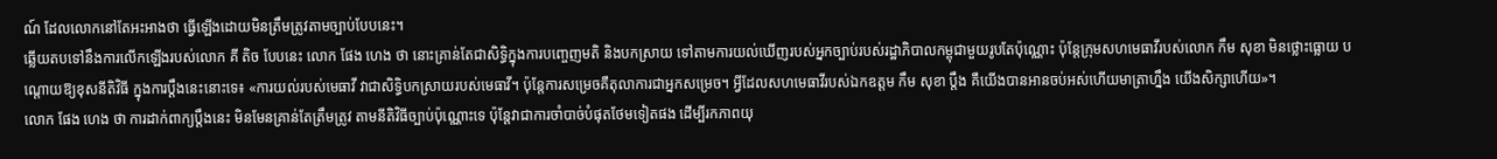ណ៍ ដែលលោកនៅតែអះអាងថា ធ្វើឡើងដោយមិនត្រឹមត្រូវតាមច្បាប់បែបនេះ។
ឆ្លើយតបទៅនឹងការលើកឡើងរបស់លោក គី តិច បែបនេះ លោក ផែង ហេង ថា នោះគ្រាន់តែជាសិទ្ធិក្នុងការបញ្ចេញមតិ និងបកស្រាយ ទៅតាមការយល់ឃើញរបស់អ្នកច្បាប់របស់រដ្ឋាភិបាលកម្ពុជាមួយរូបតែប៉ុណ្ណោះ ប៉ុន្តែក្រុមសហមេធាវីរបស់លោក កឹម សុខា មិនថ្លោះធ្លោយ បណ្ដោយឱ្យខុសនីតិវិធី ក្នុងការប្តឹងនេះនោះទេ៖ «ការយល់របស់មេធាវី វាជាសិទ្ធិបកស្រាយរបស់មេធាវី។ ប៉ុន្តែការសម្រេចគឺតុលាការជាអ្នកសម្រេច។ អ្វីដែលសហមេធាវីរបស់ឯកឧត្តម កឹម សុខា ប្តឹង គឺយើងបានអានចប់អស់ហើយមាត្រាហ្នឹង យើងសិក្សាហើយ»។
លោក ផែង ហេង ថា ការដាក់ពាក្យប្ដឹងនេះ មិនមែនគ្រាន់តែត្រឹមត្រូវ តាមនីតិវិធីច្បាប់ប៉ុណ្ណោះទេ ប៉ុន្តែវាជាការចាំបាច់បំផុតថែមទៀតផង ដើម្បីរកភាពយុ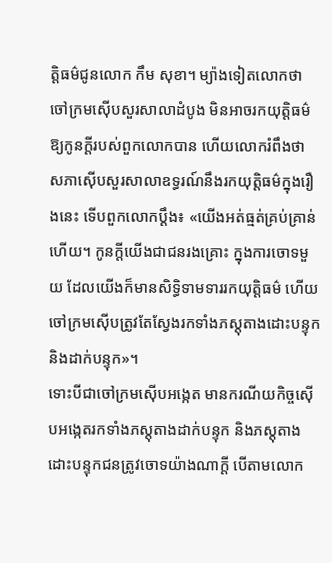ត្តិធម៌ជូនលោក កឹម សុខា។ ម្យ៉ាងទៀតលោកថា ចៅក្រមស៊ើបសួរសាលាដំបូង មិនអាចរកយុត្តិធម៌ ឱ្យកូនក្តីរបស់ពួកលោកបាន ហើយលោករំពឹងថា សភាស៊ើបសួរសាលាឧទ្ធរណ៍នឹងរកយុត្តិធម៌ក្នុងរឿងនេះ ទើបពួកលោកប្ដឹង៖ «យើងអត់ធ្មត់គ្រប់គ្រាន់ហើយ។ កូនក្តីយើងជាជនរងគ្រោះ ក្នុងការចោទមួយ ដែលយើងក៏មានសិទ្ធិទាមទាររកយុត្តិធម៌ ហើយចៅក្រមស៊ើបត្រូវតែស្វែងរកទាំងភស្តុតាងដោះបន្ទុក និងដាក់បន្ទុក»។
ទោះបីជាចៅក្រមស៊ើបអង្កេត មានករណីយកិច្ចស៊ើបអង្កេតរកទាំងភស្តុតាងដាក់បន្ទុក និងភស្តុតាងដោះបន្ទុកជនត្រូវចោទយ៉ាងណាក្តី បើតាមលោក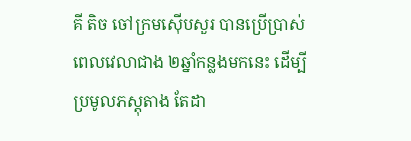គី តិច ចៅក្រមស៊ើបសួរ បានប្រើប្រាស់ពេលវេលាជាង ២ឆ្នាំកន្លងមកនេះ ដើម្បីប្រមូលភស្តុតាង តែដា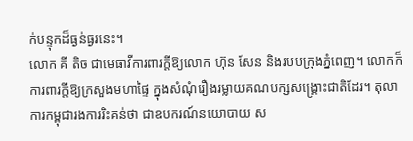ក់បន្ទុកដ៏ធ្ងន់ធ្ងរនេះ។
លោក គី តិច ជាមេធាវីការពារក្ដីឱ្យលោក ហ៊ុន សែន និងរបបក្រុងភ្នំពេញ។ លោកក៏ការពារក្តីឱ្យក្រសួងមហាផ្ទៃ ក្នុងសំណុំរឿងរម្លាយគណបក្សសង្គ្រោះជាតិដែរ។ តុលាការកម្ពុជារងការរិះគន់ថា ជាឧបករណ៍នយោបាយ ស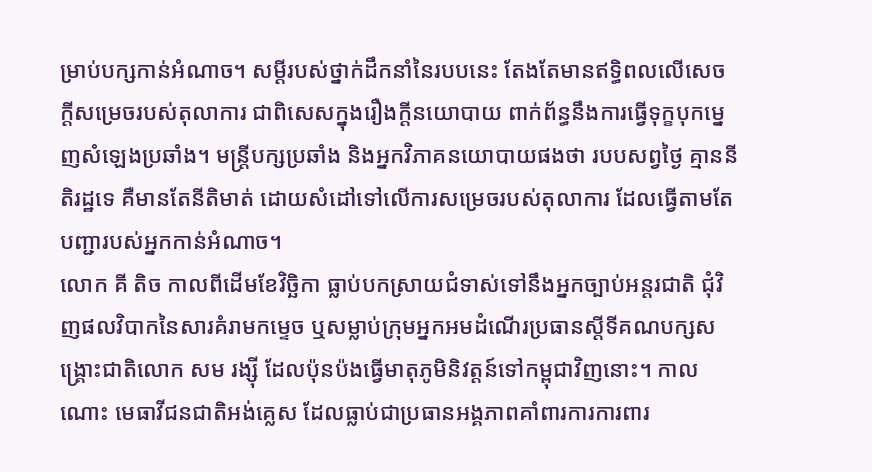ម្រាប់បក្សកាន់អំណាច។ សម្ដីរបស់ថ្នាក់ដឹកនាំនៃរបបនេះ តែងតែមានឥទ្ធិពលលើសេចក្តីសម្រេចរបស់តុលាការ ជាពិសេសក្នុងរឿងក្តីនយោបាយ ពាក់ព័ន្ធនឹងការធ្វើទុក្ខបុកម្នេញសំឡេងប្រឆាំង។ មន្ត្រីបក្សប្រឆាំង និងអ្នកវិភាគនយោបាយផងថា របបសព្វថ្ងៃ គ្មាននីតិរដ្ឋទេ គឺមានតែនីតិមាត់ ដោយសំដៅទៅលើការសម្រេចរបស់តុលាការ ដែលធ្វើតាមតែបញ្ជារបស់អ្នកកាន់អំណាច។
លោក គី តិច កាលពីដើមខែវិច្ឆិកា ធ្លាប់បកស្រាយជំទាស់ទៅនឹងអ្នកច្បាប់អន្តរជាតិ ជុំវិញផលវិបាកនៃសារគំរាមកម្ទេច ឬសម្លាប់ក្រុមអ្នកអមដំណើរប្រធានស្ដីទីគណបក្សសង្គ្រោះជាតិលោក សម រង្ស៊ី ដែលប៉ុនប៉ងធ្វើមាតុភូមិនិវត្តន៍ទៅកម្ពុជាវិញនោះ។ កាលណោះ មេធាវីជនជាតិអង់គ្លេស ដែលធ្លាប់ជាប្រធានអង្គភាពគាំពារការការពារ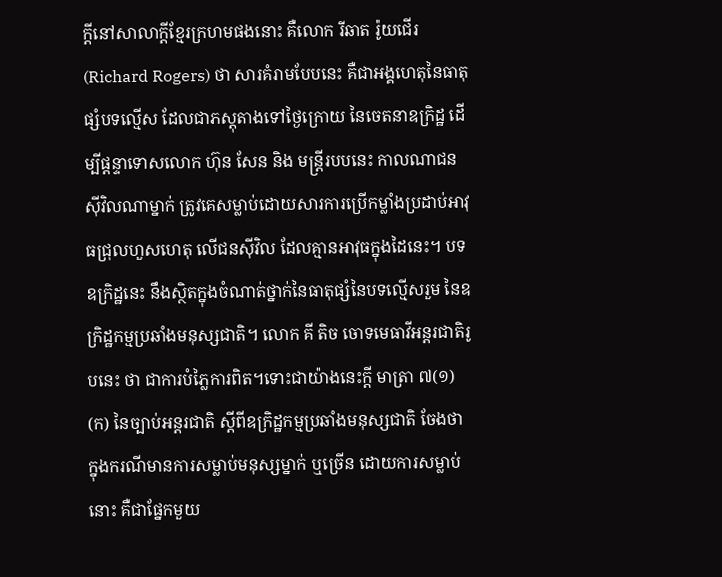ក្តីនៅសាលាក្តីខ្មែរក្រហមផងនោះ គឺលោក រីឆាត រ៉ូយជើរ (Richard Rogers) ថា សារគំរាមបែបនេះ គឺជាអង្គហេតុនៃធាតុផ្សំបទល្មើស ដែលជាភស្តុតាងទៅថ្ងៃក្រោយ នៃចេតនាឧក្រិដ្ឋ ដើម្បីផ្ដន្ទាទោសលោក ហ៊ុន សែន និង មន្ត្រីរបបនេះ កាលណាជនស៊ីវិលណាម្នាក់ ត្រូវគេសម្លាប់ដោយសារការប្រើកម្លាំងប្រដាប់អាវុធជ្រុលហួសហេតុ លើជនស៊ីវិល ដែលគ្មានអាវុធក្នុងដៃនេះ។ បទឧក្រិដ្ឋនេះ នឹងស្ថិតក្នុងចំណាត់ថ្នាក់នៃធាតុផ្សំនៃបទល្មើសរួម នៃឧក្រិដ្ឋកម្មប្រឆាំងមនុស្សជាតិ។ លោក គី តិច ចោទមេធាវីអន្តរជាតិរូបនេះ ថា ជាការបំភ្លៃការពិត។ទោះជាយ៉ាងនេះក្តី មាត្រា ៧(១) (ក) នៃច្បាប់អន្តរជាតិ ស្ដីពីឧក្រិដ្ឋកម្មប្រឆាំងមនុស្សជាតិ ចែងថា ក្នុងករណីមានការសម្លាប់មនុស្សម្នាក់ ឬច្រើន ដោយការសម្លាប់នោះ គឺជាផ្នែកមួយ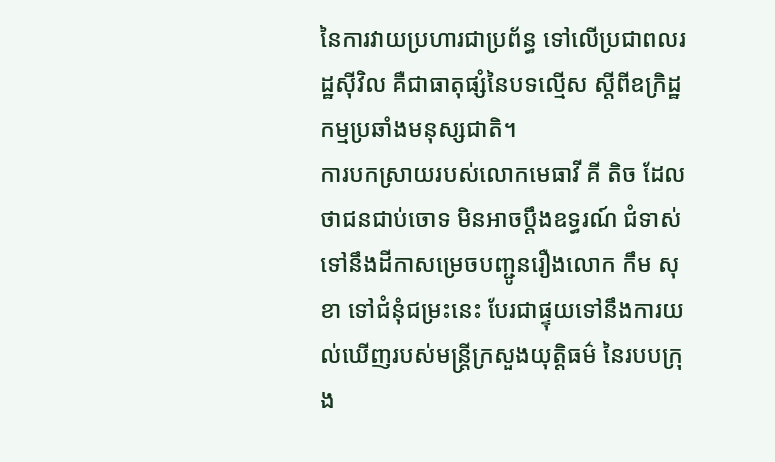នៃការវាយប្រហារជាប្រព័ន្ធ ទៅលើប្រជាពលរដ្ឋស៊ីវិល គឺជាធាតុផ្សំនៃបទល្មើស ស្ដីពីឧក្រិដ្ឋកម្មប្រឆាំងមនុស្សជាតិ។
ការបកស្រាយរបស់លោកមេធាវី គី តិច ដែលថាជនជាប់ចោទ មិនអាចប្ដឹងឧទ្ធរណ៍ ជំទាស់ទៅនឹងដីកាសម្រេចបញ្ជូនរឿងលោក កឹម សុខា ទៅជំនុំជម្រះនេះ បែរជាផ្ទុយទៅនឹងការយល់ឃើញរបស់មន្ត្រីក្រសួងយុត្តិធម៌ នៃរបបក្រុង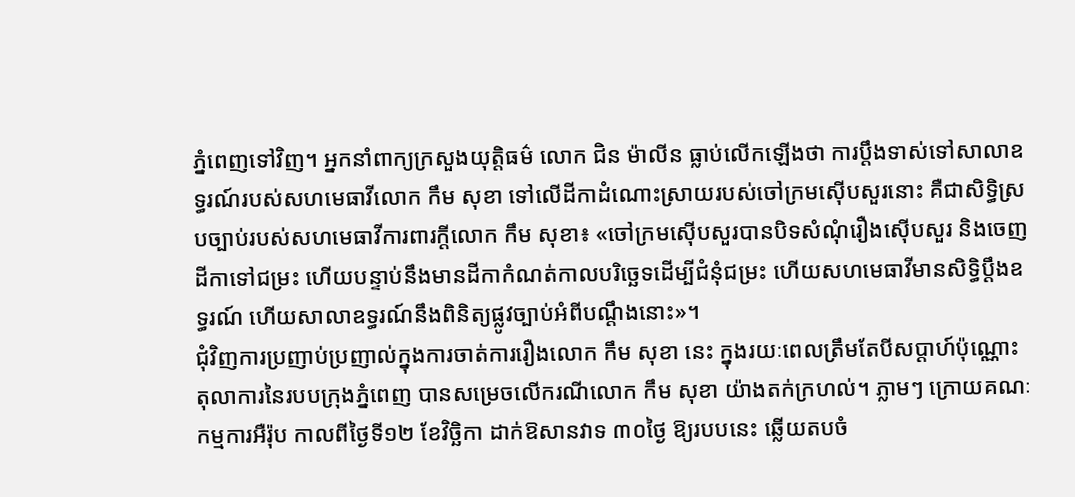ភ្នំពេញទៅវិញ។ អ្នកនាំពាក្យក្រសួងយុត្តិធម៌ លោក ជិន ម៉ាលីន ធ្លាប់លើកឡើងថា ការប្ដឹងទាស់ទៅសាលាឧទ្ធរណ៍របស់សហមេធាវីលោក កឹម សុខា ទៅលើដីកាដំណោះស្រាយរបស់ចៅក្រមស៊ើបសួរនោះ គឺជាសិទ្ធិស្របច្បាប់របស់សហមេធាវីការពារក្តីលោក កឹម សុខា៖ «ចៅក្រមស៊ើបសួរបានបិទសំណុំរឿងស៊ើបសួរ និងចេញដីកាទៅជម្រះ ហើយបន្ទាប់នឹងមានដីកាកំណត់កាលបរិច្ឆេទដើម្បីជំនុំជម្រះ ហើយសហមេធាវីមានសិទ្ធិប្ដឹងឧទ្ធរណ៍ ហើយសាលាឧទ្ធរណ៍នឹងពិនិត្យផ្លូវច្បាប់អំពីបណ្ដឹងនោះ»។
ជុំវិញការប្រញាប់ប្រញាល់ក្នុងការចាត់ការរឿងលោក កឹម សុខា នេះ ក្នុងរយៈពេលត្រឹមតែបីសប្ដាហ៍ប៉ុណ្ណោះ តុលាការនៃរបបក្រុងភ្នំពេញ បានសម្រេចលើករណីលោក កឹម សុខា យ៉ាងតក់ក្រហល់។ ភ្លាមៗ ក្រោយគណៈកម្មការអឺរ៉ុប កាលពីថ្ងៃទី១២ ខែវិច្ឆិកា ដាក់ឱសានវាទ ៣០ថ្ងៃ ឱ្យរបបនេះ ឆ្លើយតបចំ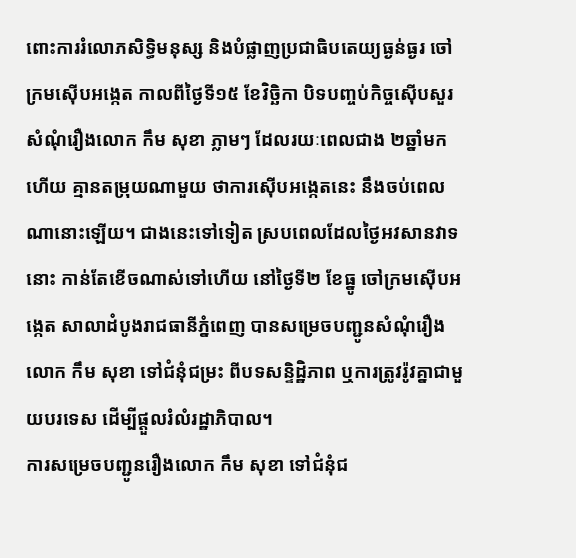ពោះការរំលោភសិទ្ធិមនុស្ស និងបំផ្លាញប្រជាធិបតេយ្យធ្ងន់ធ្ងរ ចៅក្រមស៊ើបអង្កេត កាលពីថ្ងៃទី១៥ ខែវិច្ឆិកា បិទបញ្ចប់កិច្ចស៊ើបសួរសំណុំរឿងលោក កឹម សុខា ភ្លាមៗ ដែលរយៈពេលជាង ២ឆ្នាំមកហើយ គ្មានតម្រុយណាមួយ ថាការស៊ើបអង្កេតនេះ នឹងចប់ពេលណានោះឡើយ។ ជាងនេះទៅទៀត ស្របពេលដែលថ្ងៃអវសានវាទនោះ កាន់តែខើចណាស់ទៅហើយ នៅថ្ងៃទី២ ខែធ្នូ ចៅក្រមស៊ើបអង្កេត សាលាដំបូងរាជធានីភ្នំពេញ បានសម្រេចបញ្ជូនសំណុំរឿង លោក កឹម សុខា ទៅជំនុំជម្រះ ពីបទសន្ទិដ្ឋិភាព ឬការត្រូវរ៉ូវគ្នាជាមួយបរទេស ដើម្បីផ្តួលរំលំរដ្ឋាភិបាល។
ការសម្រេចបញ្ជូនរឿងលោក កឹម សុខា ទៅជំនុំជ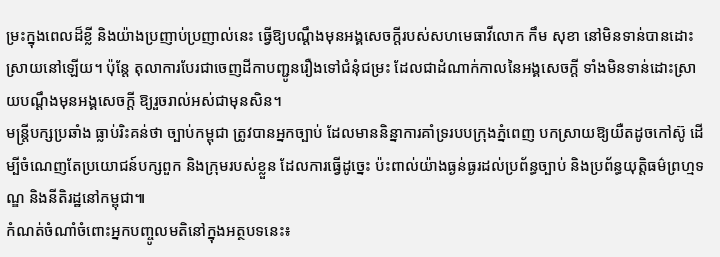ម្រះក្នុងពេលដ៏ខ្លី និងយ៉ាងប្រញាប់ប្រញាល់នេះ ធ្វើឱ្យបណ្ដឹងមុនអង្គសេចក្តីរបស់សហមេធាវីលោក កឹម សុខា នៅមិនទាន់បានដោះស្រាយនៅឡើយ។ ប៉ុន្តែ តុលាការបែរជាចេញដីកាបញ្ជូនរឿងទៅជំនុំជម្រះ ដែលជាដំណាក់កាលនៃអង្គសេចក្តី ទាំងមិនទាន់ដោះស្រាយបណ្ដឹងមុនអង្គសេចក្ដី ឱ្យរួចរាល់អស់ជាមុនសិន។
មន្ត្រីបក្សប្រឆាំង ធ្លាប់រិះគន់ថា ច្បាប់កម្ពុជា ត្រូវបានអ្នកច្បាប់ ដែលមាននិន្នាការគាំទ្ររបបក្រុងភ្នំពេញ បកស្រាយឱ្យយឺតដូចកៅស៊ូ ដើម្បីចំណេញតែប្រយោជន៍បក្សពួក និងក្រុមរបស់ខ្លួន ដែលការធ្វើដូច្នេះ ប៉ះពាល់យ៉ាងធ្ងន់ធ្ងរដល់ប្រព័ន្ធច្បាប់ និងប្រព័ន្ធយុត្តិធម៌ព្រហ្មទណ្ឌ និងនីតិរដ្ឋនៅកម្ពុជា៕
កំណត់ចំណាំចំពោះអ្នកបញ្ចូលមតិនៅក្នុងអត្ថបទនេះ៖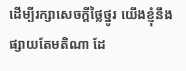ដើម្បីរក្សាសេចក្ដីថ្លៃថ្នូរ យើងខ្ញុំនឹងផ្សាយតែមតិណា ដែ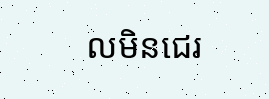លមិនជេរ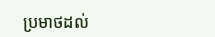ប្រមាថដល់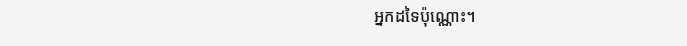អ្នកដទៃប៉ុណ្ណោះ។